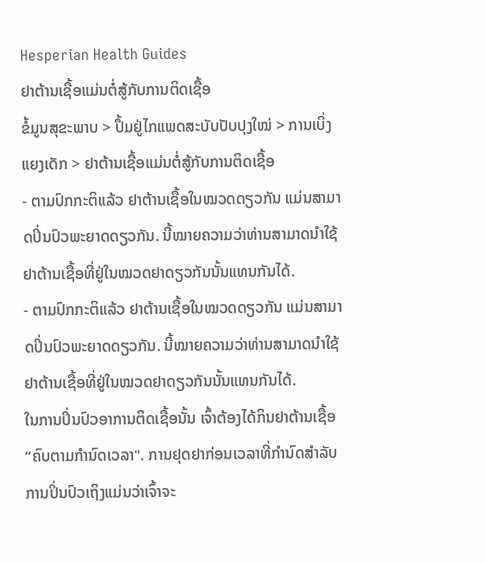Hesperian Health Guides
ຢາຕ້ານເຊື້ອແມ່ນຕໍ່ສູ້ກັບການຕິດເຊື້ອ
ຂໍ້ມູນສຸຂະພາບ > ປຶ້ມຢູ່ໄກແພດສະບັບປັບປຸງໃໝ່ > ການເບິ່ງແຍງເດັກ > ຢາຕ້ານເຊື້ອແມ່ນຕໍ່ສູ້ກັບການຕິດເຊື້ອ
- ຕາມປົກກະຕິແລ້ວ ຢາຕ້ານເຊື້ອໃນໝວດດຽວກັນ ແມ່ນສາມາດປິ່ນປົວພະຍາດດຽວກັນ. ນີ້ໝາຍຄວາມວ່າທ່ານສາມາດນໍາໃຊ້ຢາຕ້ານເຊື້ອທີ່ຢູ່ໃນໝວດຢາດຽວກັນນັ້ນແທນກັນໄດ້.
- ຕາມປົກກະຕິແລ້ວ ຢາຕ້ານເຊື້ອໃນໝວດດຽວກັນ ແມ່ນສາມາດປິ່ນປົວພະຍາດດຽວກັນ. ນີ້ໝາຍຄວາມວ່າທ່ານສາມາດນໍາໃຊ້ຢາຕ້ານເຊື້ອທີ່ຢູ່ໃນໝວດຢາດຽວກັນນັ້ນແທນກັນໄດ້.
ໃນການປິ່ນປົວອາການຕິດເຊື້ອນັ້ນ ເຈົ້າຕ້ອງໄດ້ກິນຢາຕ້ານເຊື້ອ “ຄົບຕາມກຳນົດເວລາ". ການຢຸດຢາກ່ອນເວລາທີ່ກຳນົດສຳລັບການປິ່ນປົວເຖິງແມ່ນວ່າເຈົ້າຈະ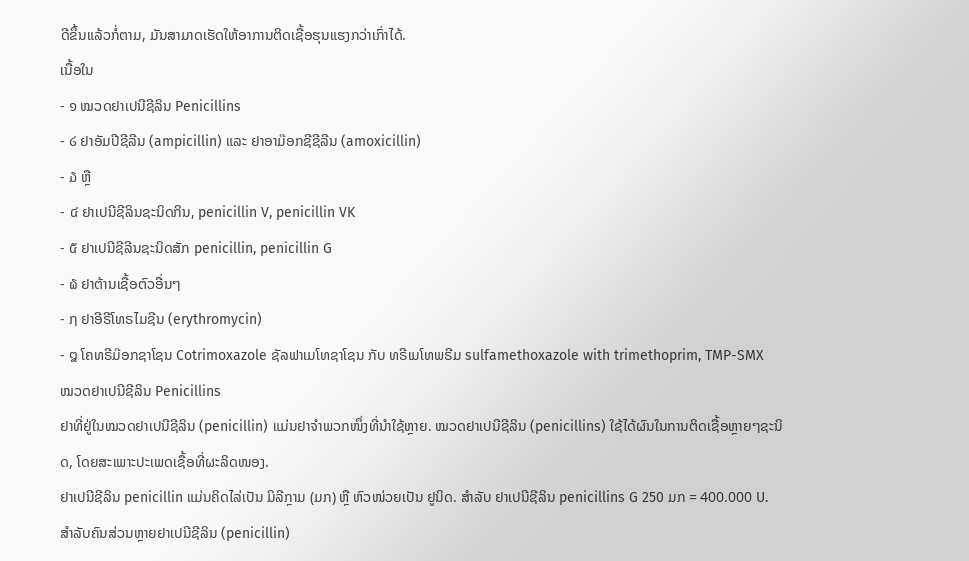ດີຂຶ້ນແລ້ວກໍ່ຕາມ, ມັນສາມາດເຮັດໃຫ້ອາການຕິດເຊື້ອຮຸນແຮງກວ່າເກົ່າໄດ້.
ເນື້ອໃນ
- ໑ ໝວດຢາເປນີຊີລິນ Penicillins
- ໒ ຢາອັມປີຊີລີນ (ampicillin) ແລະ ຢາອາມ໊ອກຊີຊີລີນ (amoxicillin)
- ໓ ຫຼື
- ໔ ຢາເປນີຊີລິນຊະນິດກິນ, penicillin V, penicillin VK
- ໕ ຢາເປນີຊີລີນຊະນິດສັກ penicillin, penicillin G
- ໖ ຢາຕ້ານເຊື້ອຕົວອື່ນໆ
- ໗ ຢາອີຣີໂທຣໄມຊີນ (erythromycin)
- ໘ ໂຄທຣີມ໊ອກຊາໂຊນ Cotrimoxazole ຊັລຟາເມໂທຊາໂຊນ ກັບ ທຣີເມໂທພຣີມ sulfamethoxazole with trimethoprim, TMP-SMX
ໝວດຢາເປນີຊີລິນ Penicillins
ຢາທີ່ຢູ່ໃນໝວດຢາເປນີຊີລິນ (penicillin) ແມ່ນຢາຈຳພວກໜຶ່ງທີ່ນຳໃຊ້ຫຼາຍ. ໝວດຢາເປນີຊີລິນ (penicillins) ໃຊ້ໄດ້ຜົນໃນການຕິດເຊື້ອຫຼາຍໆຊະນິດ, ໂດຍສະເພາະປະເພດເຊື້ອທີ່ຜະລິດໜອງ.
ຢາເປນີຊີລິນ penicillin ແມ່ນຄິດໄລ່ເປັນ ມິລີກຼາມ (ມກ) ຫຼື ຫົວໜ່ວຍເປັນ ຢູນິດ. ສຳລັບ ຢາເປນີຊີລິນ penicillins G 250 ມກ = 400.000 U.
ສຳລັບຄົນສ່ວນຫຼາຍຢາເປນີຊີລິນ (penicillin)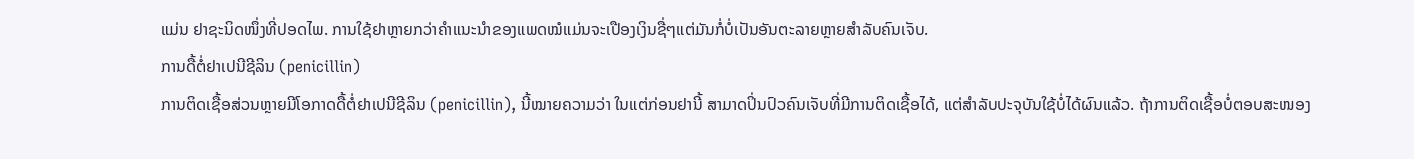ແມ່ນ ຢາຊະນິດໜຶ່ງທີ່ປອດໄພ. ການໃຊ້ຢາຫຼາຍກວ່າຄຳແນະນຳຂອງແພດໝໍແມ່ນຈະເປືອງເງິນຊື່ໆແຕ່ມັນກໍ່ບໍ່ເປັນອັນຕະລາຍຫຼາຍສຳລັບຄົນເຈັບ.
ການດື້ຕໍ່ຢາເປນີຊີລິນ (penicillin)
ການຕິດເຊື້ອສ່ວນຫຼາຍມີໂອກາດດື້ຕໍ່ຢາເປນີຊີລິນ (penicillin), ນີ້ໝາຍຄວາມວ່າ ໃນແຕ່ກ່ອນຢານີ້ ສາມາດປິ່ນປົວຄົນເຈັບທີ່ມີການຕິດເຊື້ອໄດ້, ແຕ່ສຳລັບປະຈຸບັນໃຊ້ບໍ່ໄດ້ຜົນແລ້ວ. ຖ້າການຕິດເຊື້ອບໍ່ຕອບສະໜອງ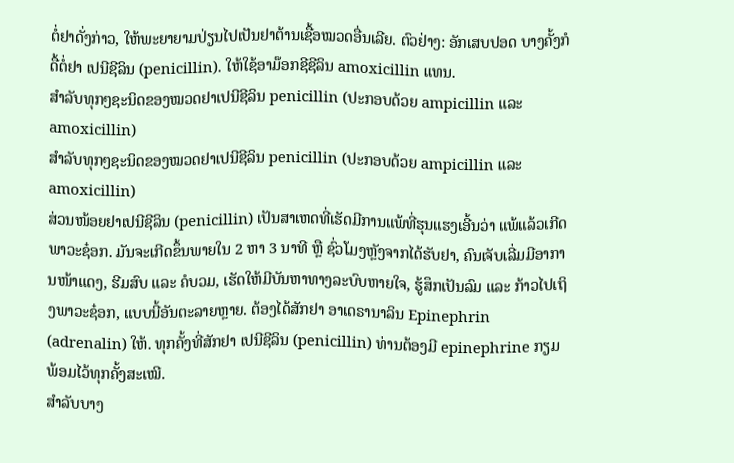ຕໍ່ຢາດັ່ງກ່າວ, ໃຫ້ພະຍາຍາມປ່ຽນໄປເປັນຢາຕ້ານເຊື້ອໝວດອື່ນເລີຍ. ຕົວຢ່າງ: ອັກເສບປອດ ບາງຄັ້ງກໍດື້ຕໍ່ຢາ ເປນີຊີລິນ (penicillin). ໃຫ້ໃຊ້ອາມ໊ອກຊີຊີລິນ amoxicillin ແທນ.
ສຳລັບທຸກໆຊະນິດຂອງໝວດຢາເປນີຊີລິນ penicillin (ປະກອບດ້ວຍ ampicillin ແລະ amoxicillin)
ສຳລັບທຸກໆຊະນິດຂອງໝວດຢາເປນີຊີລິນ penicillin (ປະກອບດ້ວຍ ampicillin ແລະ amoxicillin)
ສ່ວນໜ້ອຍຢາເປນີຊີລິນ (penicillin) ເປັນສາເຫດທີ່ເຮັດມີການແພ້ທີ່ຮຸນແຮງເອີ້ນວ່າ ແພ້ແລ້ວເກີດພາວະຊ໋ອກ. ມັນຈະເກີດຂຶ້ນພາຍໃນ 2 ຫາ 3 ນາທີ ຫຼື ຊົ່ວໂມງຫຼັງຈາກໄດ້ຮັບຢາ, ຄົນເຈັບເລີ່ມມີອາການໜ້າແດງ, ຮີມສົບ ແລະ ຄໍບວມ, ເຮັດໃຫ້ມີບັນຫາທາງລະບົບຫາຍໃຈ, ຮູ້ສຶກເປັນລົມ ແລະ ກ້າວໄປເຖິງພາວະຊ໋ອກ, ແບບນີ້ອັນຕະລາຍຫຼາຍ. ຕ້ອງໄດ້ສັກຢາ ອາເດຣານາລິນ Epinephrin (adrenalin) ໃຫ້. ທຸກຄັ້ງທີ່ສັກຢາ ເປນີຊີລິນ (penicillin) ທ່ານຕ້ອງມີ epinephrine ກຽມພ້ອມໄວ້ທຸກຄັ້ງສະເໝີ.
ສຳລັບບາງ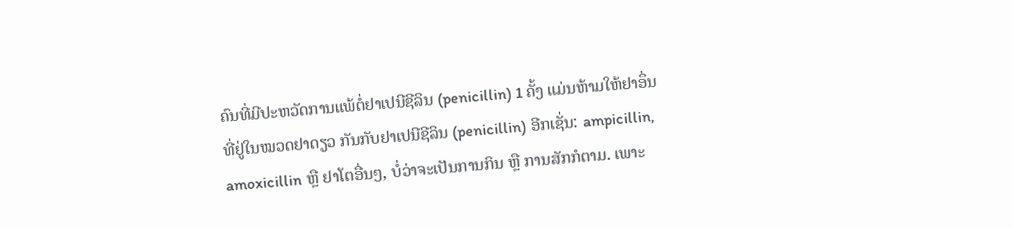ຄົນທີ່ມີປະຫວັດການແພ້ຕໍ່ຢາເປນີຊີລິນ (penicillin) 1 ຄັ້ງ ແມ່ນຫ້າມໃຫ້ຢາອຶ່ນທີ່ຢູ່ໃນໝວດຢາດຽວ ກັນກັບຢາເປນີຊີລິນ (penicillin) ອີກເຊັ່ນ: ampicillin, amoxicillin ຫຼື ຢາໂຕອື່ນໆ, ບໍ່ວ່າຈະເປັນການກິນ ຫຼື ການສັກກໍຕາມ. ເພາະ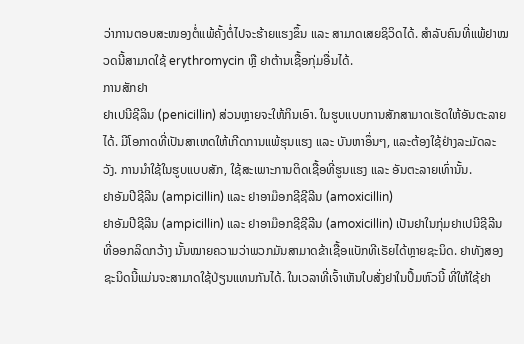ວ່າການຕອບສະໜອງຕໍ່ແພ້ຄັ້ງຕໍ່ໄປຈະຮ້າຍແຮງຂຶ້ນ ແລະ ສາມາດເສຍຊິວິດໄດ້. ສຳລັບຄົນທີ່ແພ້ຢາໝວດນີ້ສາມາດໃຊ້ erythromycin ຫຼື ຢາຕ້ານເຊື້ອກຸ່ມອື່ນໄດ້.
ການສັກຢາ
ຢາເປນີຊີລິນ (penicillin) ສ່ວນຫຼາຍຈະໃຫ້ກິນເອົາ. ໃນຮູບແບບການສັກສາມາດເຮັດໃຫ້ອັນຕະລາຍໄດ້. ມີໂອກາດທີ່ເປັນສາເຫດໃຫ້ເກີດການແພ້ຮຸນແຮງ ແລະ ບັນຫາອຶ່ນໆ, ແລະຕ້ອງໃຊ້ຢ່າງລະມັດລະວັງ. ການນຳໃຊ້ໃນຮູບແບບສັກ, ໃຊ້ສະເພາະການຕິດເຊື້ອທີ່ຮູນແຮງ ແລະ ອັນຕະລາຍເທົ່ານັ້ນ.
ຢາອັມປີຊີລີນ (ampicillin) ແລະ ຢາອາມ໊ອກຊີຊີລີນ (amoxicillin)
ຢາອັມປີຊີລີນ (ampicillin) ແລະ ຢາອາມ໊ອກຊີຊີລີນ (amoxicillin) ເປັນຢາໃນກຸ່ມຢາເປນີຊີລີນທີ່ອອກລິດກວ້າງ ນັ້ນໝາຍຄວາມວ່າພວກມັນສາມາດຂ້າເຊື້ອແບັກທີເຣັຍໄດ້ຫຼາຍຊະນິດ. ຢາທັງສອງຊະນິດນີ້ແມ່ນຈະສາມາດໃຊ້ປ່ຽນແທນກັນໄດ້. ໃນເວລາທີ່ເຈົ້າເຫັນໃບສັ່ງຢາໃນປຶ້ມຫົວນີ້ ທີ່ໃຫ້ໃຊ້ຢາ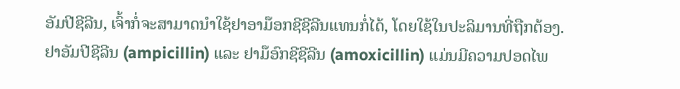ອັມປີຊີລີນ, ເຈົ້າກໍ່ຈະສາມາດນໍາໃຊ້ຢາອາມ໊ອກຊີຊີລີນແທນກໍ່ໄດ້, ໂດຍໃຊ້ໃນປະລິມານທີ່ຖືກຕ້ອງ.
ຢາອັມປີຊີລີນ (ampicillin) ແລະ ຢາມ໊ອົກຊີຊີລີນ (amoxicillin) ແມ່ນມີຄວາມປອດໄພ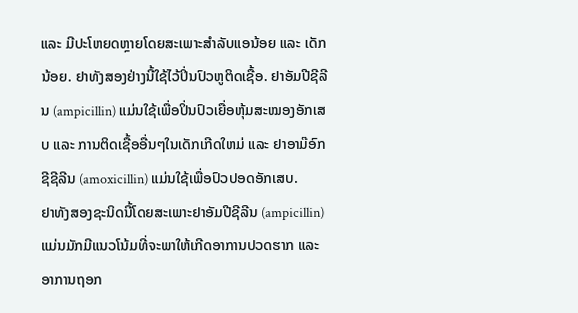ແລະ ມີປະໂຫຍດຫຼາຍໂດຍສະເພາະສໍາລັບແອນ້ອຍ ແລະ ເດັກນ້ອຍ. ຢາທັງສອງຢ່າງນີ້ໃຊ້ໄວ້ປິ່ນປົວຫູຕິດເຊື້ອ. ຢາອັມປີຊີລີນ (ampicillin) ແມ່ນໃຊ້ເພື່ອປິ່ນປົວເຍື່ອຫຸ້ມສະໝອງອັກເສບ ແລະ ການຕິດເຊື້ອອື່ນໆໃນເດັກເກີດໃຫມ່ ແລະ ຢາອາມ໊ອົກຊີຊີລີນ (amoxicillin) ແມ່ນໃຊ້ເພື່ອປົວປອດອັກເສບ.
ຢາທັງສອງຊະນິດນີ້ໂດຍສະເພາະຢາອັມປີຊີລີນ (ampicillin) ແມ່ນມັກມີແນວໂນ້ມທີ່ຈະພາໃຫ້ເກີດອາການປວດຮາກ ແລະ ອາການຖອກ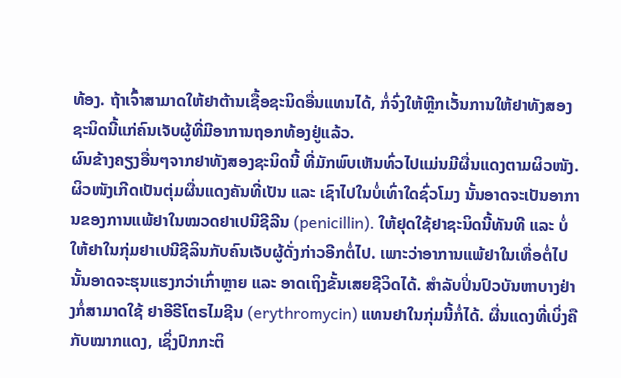ທ້ອງ. ຖ້າເຈົ້າສາມາດໃຫ້ຢາຕ້ານເຊື້ອຊະນິດອື່ນແທນໄດ້, ກໍ່ຈົ່ງໃຫ້ຫຼີກເວັ້ນການໃຫ້ຢາທັງສອງຊະນິດນີ້ແກ່ຄົນເຈັບຜູ້ທີ່ມີອາການຖອກທ້ອງຢູ່ແລ້ວ.
ຜົນຂ້າງຄຽງອື່ນໆຈາກຢາທັງສອງຊະນິດນີ້ ທີ່ມັກພົບເຫັນທົ່ວໄປແມ່ນມີຜື່ນແດງຕາມຜິວໜັງ. ຜິວໜັງເກີດເປັນຕຸ່ມຜື່ນແດງຄັນທີ່ເປັນ ແລະ ເຊົາໄປໃນບໍ່ເທົ່າໃດຊົ່ວໂມງ ນັ້ນອາດຈະເປັນອາການຂອງການແພ້ຢາໃນໝວດຢາເປນີຊີລີນ (penicillin). ໃຫ້ຢຸດໃຊ້ຢາຊະນິດນີ້ທັນທີ ແລະ ບໍ່ໃຫ້ຢາໃນກຸ່ມຢາເປນີຊີລິນກັບຄົນເຈັບຜູ້ດັ່ງກ່າວອີກຕໍ່ໄປ. ເພາະວ່າອາການແພ້ຢາໃນເທື່ອຕໍ່ໄປນັ້ນອາດຈະຮຸນແຮງກວ່າເກົ່າຫຼາຍ ແລະ ອາດເຖິງຂັ້ນເສຍຊີວິດໄດ້. ສໍາລັບປິ່ນປົວບັນຫາບາງຢ່າງກໍ່ສາມາດໃຊ້ ຢາອີຣີໂຕຣໄມຊີນ (erythromycin) ແທນຢາໃນກຸ່ມນີ້ກໍ່ໄດ້. ຜື່ນແດງທີ່ເບິ່ງຄືກັບໝາກແດງ, ເຊິ່ງປົກກະຕິ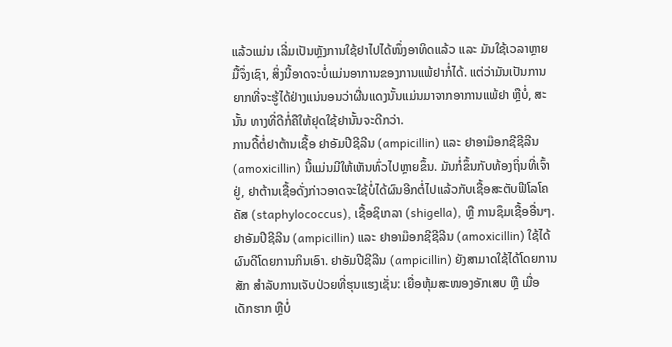ແລ້ວແມ່ນ ເລີ່ມເປັນຫຼັງການໃຊ້ຢາໄປໄດ້ໜຶ່ງອາທິດແລ້ວ ແລະ ມັນໃຊ້ເວລາຫຼາຍມື້ຈຶ່ງເຊົາ, ສິ່ງນີ້ອາດຈະບໍ່ແມ່ນອາການຂອງການແພ້ຢາກໍ່ໄດ້. ແຕ່ວ່າມັນເປັນການຍາກທີ່ຈະຮູ້ໄດ້ຢ່າງແນ່ນອນວ່າຜື່ນແດງນັ້ນແມ່ນມາຈາກອາການແພ້ຢາ ຫຼືບໍ່, ສະນັ້ນ ທາງທີ່ດີກໍ່ຄືໃຫ້ຢຸດໃຊ້ຢານັ້ນຈະດີກວ່າ.
ການດື້ຕໍ່ຢາຕ້ານເຊື້ອ ຢາອັມປີຊີລີນ (ampicillin) ແລະ ຢາອາມ໊ອກຊີຊີລີນ (amoxicillin) ນີ້ແມ່ນມີໃຫ້ເຫັນທົ່ວໄປຫຼາຍຂຶ້ນ. ມັນກໍ່ຂຶ້ນກັບທ້ອງຖິ່ນທີ່ເຈົ້າຢູ່, ຢາຕ້ານເຊື້ອດັ່ງກ່າວອາດຈະໃຊ້ບໍ່ໄດ້ຜົນອີກຕໍ່ໄປແລ້ວກັບເຊື້ອສະຕັບຟີໂລໂຄຄັສ (staphylococcus), ເຊື້ອຊິເກລາ (shigella), ຫຼື ການຊຶມເຊື້ອອື່ນໆ.
ຢາອັມປີຊີລີນ (ampicillin) ແລະ ຢາອາມ໊ອກຊີຊີລີນ (amoxicillin) ໃຊ້ໄດ້ຜົນດີໂດຍການກິນເອົາ. ຢາອັມປີຊີລີນ (ampicillin) ຍັງສາມາດໃຊ້ໄດ້ໂດຍການສັກ ສຳລັບການເຈັບປ່ວຍທີ່ຮຸນແຮງເຊັ່ນ: ເຍື່ອຫຸ້ມສະໜອງອັກເສບ ຫຼື ເມື່ອເດັກຮາກ ຫຼືບໍ່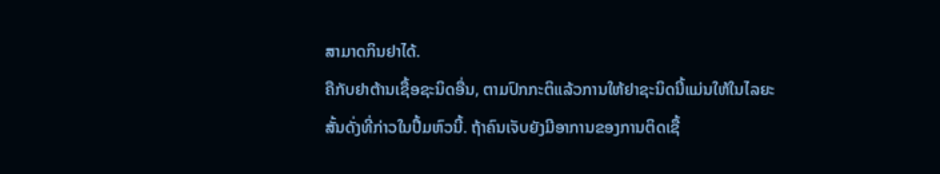ສາມາດກິນຢາໄດ້.
ຄືກັບຢາຕ້ານເຊື້ອຊະນິດອື່ນ, ຕາມປົກກະຕິແລ້ວການໃຫ້ຢາຊະນິດນີ້ແມ່ນໃຫ້ໃນໄລຍະສັ້ນດັ່ງທີ່ກ່າວໃນປຶ້ມຫົວນີ້. ຖ້າຄົນເຈັບຍັງມີອາການຂອງການຕິດເຊື້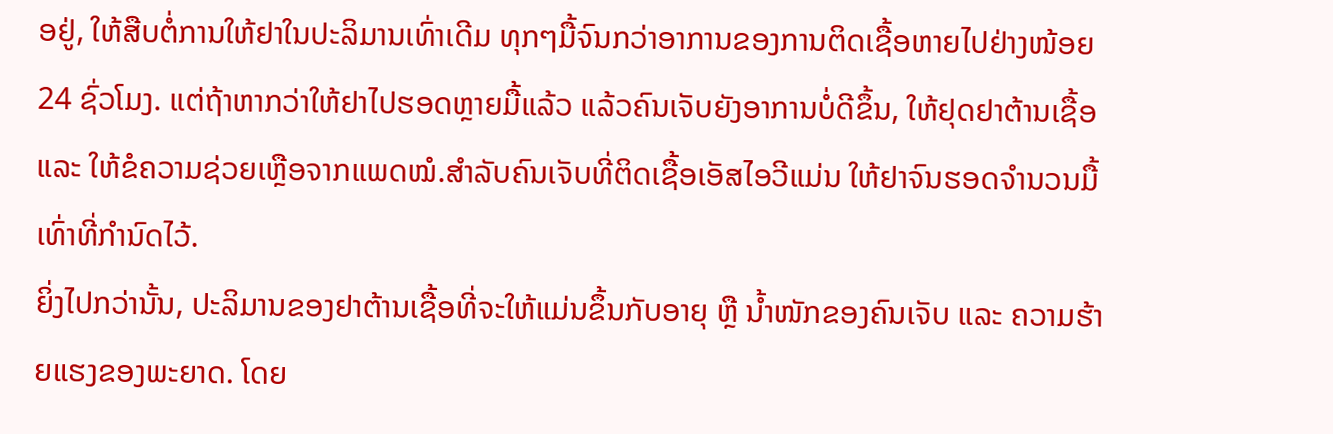ອຢູ່, ໃຫ້ສືບຕໍ່ການໃຫ້ຢາໃນປະລິມານເທົ່າເດີມ ທຸກໆມື້ຈົນກວ່າອາການຂອງການຕິດເຊື້ອຫາຍໄປຢ່າງໜ້ອຍ 24 ຊົ່ວໂມງ. ແຕ່ຖ້າຫາກວ່າໃຫ້ຢາໄປຮອດຫຼາຍມື້ແລ້ວ ແລ້ວຄົນເຈັບຍັງອາການບໍ່ດີຂຶ້ນ, ໃຫ້ຢຸດຢາຕ້ານເຊື້ອ ແລະ ໃຫ້ຂໍຄວາມຊ່ວຍເຫຼືອຈາກແພດໝໍ.ສຳລັບຄົນເຈັບທີ່ຕິດເຊື້ອເອັສໄອວີແມ່ນ ໃຫ້ຢາຈົນຮອດຈຳນວນມື້ເທົ່າທີ່ກຳນົດໄວ້.
ຍິ່ງໄປກວ່ານັ້ນ, ປະລິມານຂອງຢາຕ້ານເຊື້ອທີ່ຈະໃຫ້ແມ່ນຂຶ້ນກັບອາຍຸ ຫຼື ນ້ຳໜັກຂອງຄົນເຈັບ ແລະ ຄວາມຮ້າຍແຮງຂອງພະຍາດ. ໂດຍ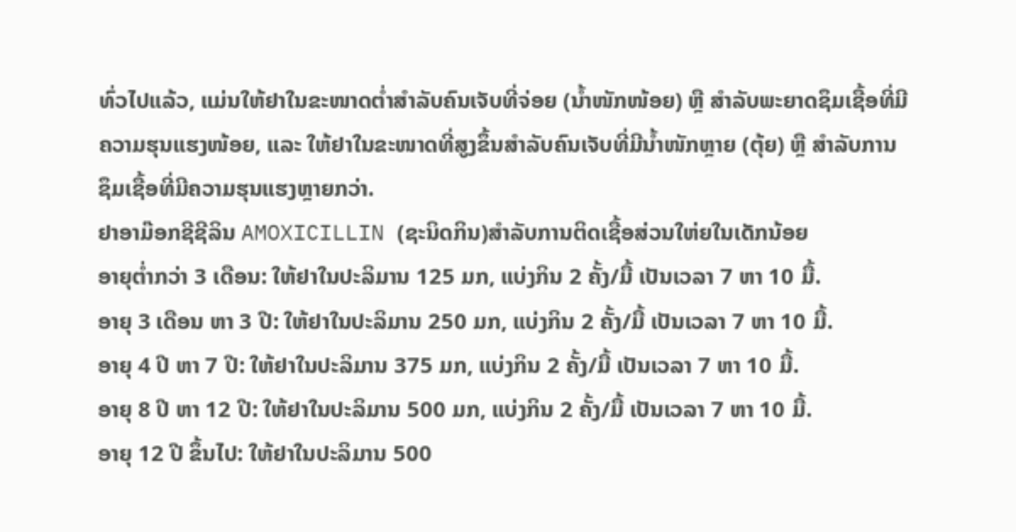ທົ່ວໄປແລ້ວ, ແມ່ນໃຫ້ຢາໃນຂະໜາດຕ່ຳສໍາລັບຄົນເຈັບທີ່ຈ່ອຍ (ນ້ຳໜັກໜ້ອຍ) ຫຼື ສຳລັບພະຍາດຊຶມເຊື້ອທີ່ມີຄວາມຮຸນແຮງໜ້ອຍ, ແລະ ໃຫ້ຢາໃນຂະໜາດທີ່ສູງຂຶ້ນສໍາລັບຄົນເຈັບທີ່ມີນ້ຳໜັກຫຼາຍ (ຕຸ້ຍ) ຫຼື ສຳລັບການຊຶມເຊື້ອທີ່ມີຄວາມຮຸນແຮງຫຼາຍກວ່າ.
ຢາອາມ໊ອກຊີຊີລິນ AMOXICILLIN (ຊະນິດກິນ)ສຳລັບການຕິດເຊື້ອສ່ວນໃຫ່ຍໃນເດັກນ້ອຍ
ອາຍຸຕ່ຳກວ່າ 3 ເດືອນ: ໃຫ້ຢາໃນປະລິມານ 125 ມກ, ແບ່ງກິນ 2 ຄັ້ງ/ມື້ ເປັນເວລາ 7 ຫາ 10 ມື້.
ອາຍຸ 3 ເດືອນ ຫາ 3 ປີ: ໃຫ້ຢາໃນປະລິມານ 250 ມກ, ແບ່ງກິນ 2 ຄັ້ງ/ມື້ ເປັນເວລາ 7 ຫາ 10 ມື້.
ອາຍຸ 4 ປີ ຫາ 7 ປີ: ໃຫ້ຢາໃນປະລິມານ 375 ມກ, ແບ່ງກິນ 2 ຄັ້ງ/ມື້ ເປັນເວລາ 7 ຫາ 10 ມື້.
ອາຍຸ 8 ປີ ຫາ 12 ປີ: ໃຫ້ຢາໃນປະລິມານ 500 ມກ, ແບ່ງກິນ 2 ຄັ້ງ/ມື້ ເປັນເວລາ 7 ຫາ 10 ມື້.
ອາຍຸ 12 ປີ ຂຶ້ນໄປ: ໃຫ້ຢາໃນປະລິມານ 500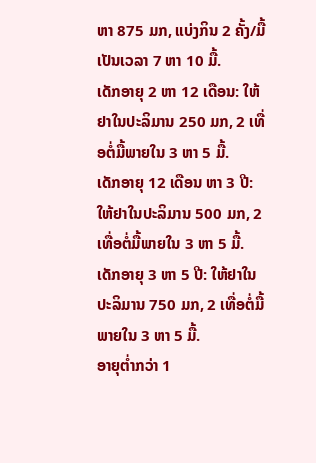ຫາ 875 ມກ, ແບ່ງກິນ 2 ຄັ້ງ/ມື້ ເປັນເວລາ 7 ຫາ 10 ມື້.
ເດັກອາຍຸ 2 ຫາ 12 ເດືອນ: ໃຫ້ຢາໃນປະລິມານ 250 ມກ, 2 ເທື່ອຕໍ່ມື້ພາຍໃນ 3 ຫາ 5 ມື້.
ເດັກອາຍຸ 12 ເດືອນ ຫາ 3 ປີ: ໃຫ້ຢາໃນປະລິມານ 500 ມກ, 2 ເທື່ອຕໍ່ມື້ພາຍໃນ 3 ຫາ 5 ມື້.
ເດັກອາຍຸ 3 ຫາ 5 ປີ: ໃຫ້ຢາໃນປະລິມານ 750 ມກ, 2 ເທື່ອຕໍ່ມື້ພາຍໃນ 3 ຫາ 5 ມື້.
ອາຍຸຕ່ຳກວ່າ 1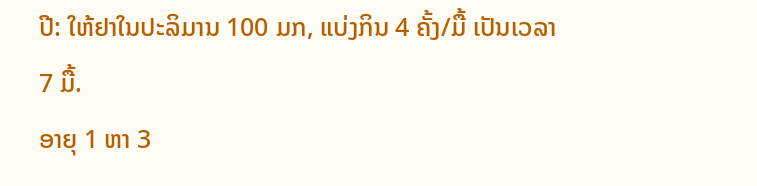ປີ: ໃຫ້ຢາໃນປະລິມານ 100 ມກ, ແບ່ງກິນ 4 ຄັ້ງ/ມື້ ເປັນເວລາ 7 ມື້.
ອາຍຸ 1 ຫາ 3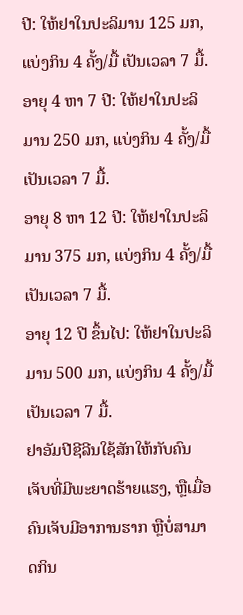ປີ: ໃຫ້ຢາໃນປະລິມານ 125 ມກ, ແບ່ງກິນ 4 ຄັ້ງ/ມື້ ເປັນເວລາ 7 ມື້.
ອາຍຸ 4 ຫາ 7 ປີ: ໃຫ້ຢາໃນປະລິມານ 250 ມກ, ແບ່ງກິນ 4 ຄັ້ງ/ມື້ ເປັນເວລາ 7 ມື້.
ອາຍຸ 8 ຫາ 12 ປີ: ໃຫ້ຢາໃນປະລິມານ 375 ມກ, ແບ່ງກິນ 4 ຄັ້ງ/ມື້ ເປັນເວລາ 7 ມື້.
ອາຍຸ 12 ປີ ຂຶ້ນໄປ: ໃຫ້ຢາໃນປະລິມານ 500 ມກ, ແບ່ງກິນ 4 ຄັ້ງ/ມື້ ເປັນເວລາ 7 ມື້.
ຢາອັມປີຊີລີນໃຊ້ສັກໃຫ້ກັບຄົນເຈັບທີ່ມີພະຍາດຮ້າຍແຮງ, ຫຼືເມື່ອຄົນເຈັບມີອາການຮາກ ຫຼືບໍ່ສາມາດກິນ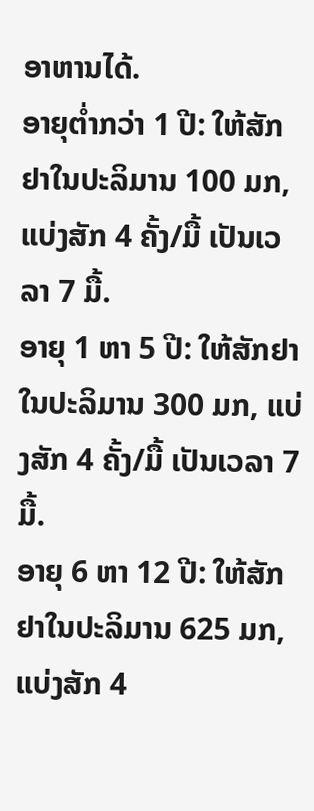ອາຫານໄດ້.
ອາຍຸຕ່ຳກວ່າ 1 ປີ: ໃຫ້ສັກຢາໃນປະລິມານ 100 ມກ, ແບ່ງສັກ 4 ຄັ້ງ/ມື້ ເປັນເວລາ 7 ມື້.
ອາຍຸ 1 ຫາ 5 ປີ: ໃຫ້ສັກຢາໃນປະລິມານ 300 ມກ, ແບ່ງສັກ 4 ຄັ້ງ/ມື້ ເປັນເວລາ 7 ມື້.
ອາຍຸ 6 ຫາ 12 ປີ: ໃຫ້ສັກຢາໃນປະລິມານ 625 ມກ, ແບ່ງສັກ 4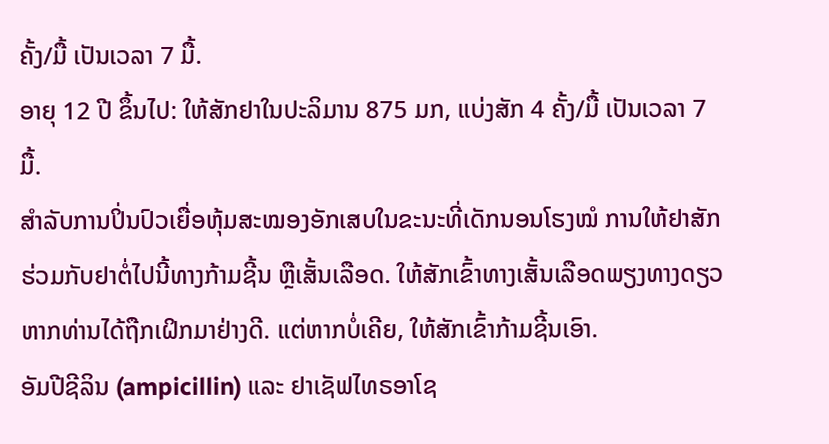ຄັ້ງ/ມື້ ເປັນເວລາ 7 ມື້.
ອາຍຸ 12 ປີ ຂຶ້ນໄປ: ໃຫ້ສັກຢາໃນປະລິມານ 875 ມກ, ແບ່ງສັກ 4 ຄັ້ງ/ມື້ ເປັນເວລາ 7 ມື້.
ສຳລັບການປິ່ນປົວເຍື່ອຫຸ້ມສະໝອງອັກເສບໃນຂະນະທີ່ເດັກນອນໂຮງໝໍ ການໃຫ້ຢາສັກຮ່ວມກັບຢາຕໍ່ໄປນີ້ທາງກ້າມຊີ້ນ ຫຼືເສັ້ນເລືອດ. ໃຫ້ສັກເຂົ້າທາງເສັ້ນເລືອດພຽງທາງດຽວຫາກທ່ານໄດ້ຖືກເຝິກມາຢ່າງດີ. ແຕ່ຫາກບໍ່ເຄີຍ, ໃຫ້ສັກເຂົ້າກ້າມຊີ້ນເອົາ.
ອັມປີຊີລິນ (ampicillin) ແລະ ຢາເຊັຟໄທຣອາໂຊ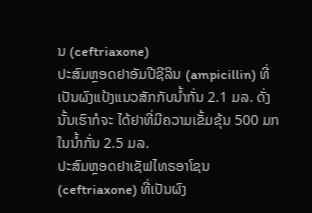ນ (ceftriaxone)
ປະສົມຫຼອດຢາອັມປີຊີລິນ (ampicillin) ທີ່ເປັນຜົງແປ້ງແນວສັກກັບນໍ້າກັ່ນ 2.1 ມລ. ດັ່ງນັ້ນເຮົາກໍຈະ ໄດ້ຢາທີ່ມີຄວາມເຂັ້ມຂຸ້ນ 500 ມກ ໃນນໍ້າກັ່ນ 2.5 ມລ.
ປະສົມຫຼອດຢາເຊັຟໄທຣອາໂຊນ (ceftriaxone) ທີ່ເປັນຜົງ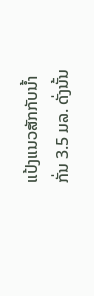ແປ້ງແນວສັກກັບນໍ້າກັ່ນ 3.5 ມລ. ດັ່ງນັ້ນ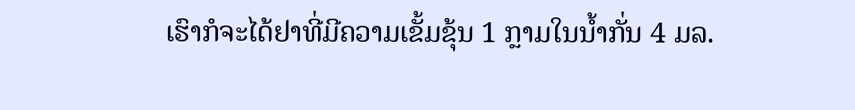ເຮົາກໍຈະໄດ້ຢາທີ່ມີຄວາມເຂັ້ມຂຸ້ນ 1 ກຼາມໃນນໍ້າກັ່ນ 4 ມລ.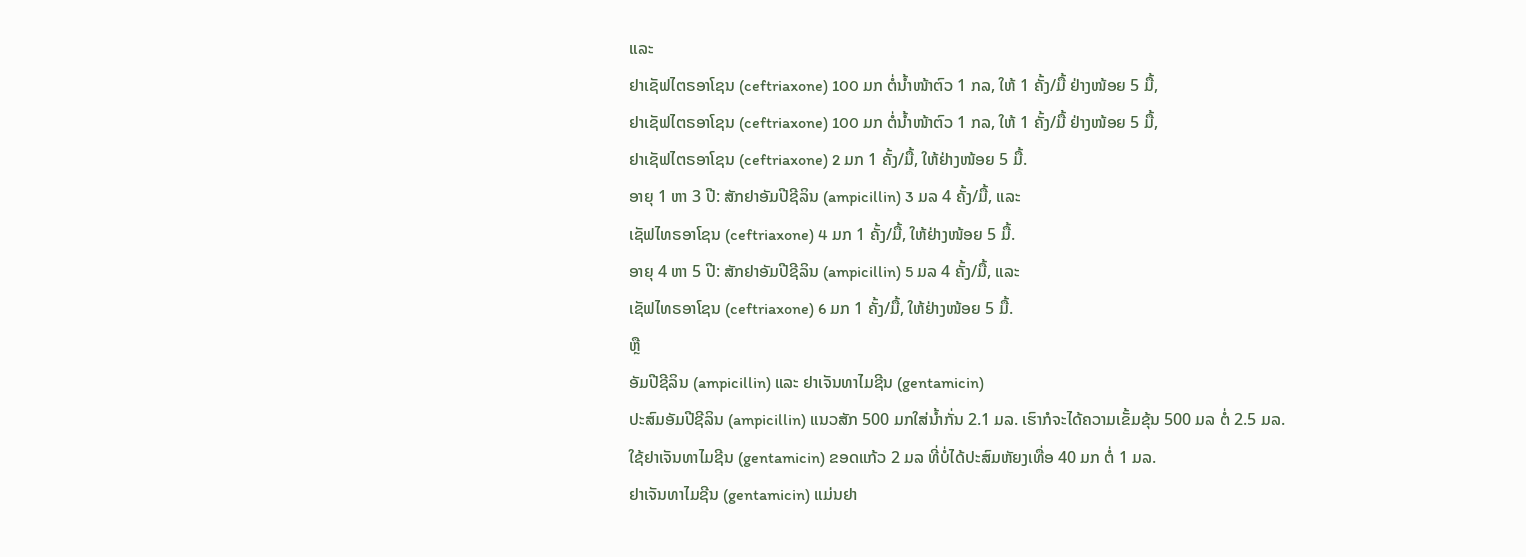ແລະ
ຢາເຊັຟໄຕຣອາໂຊນ (ceftriaxone) 100 ມກ ຕໍ່ນໍ້າໜ້າຕົວ 1 ກລ, ໃຫ້ 1 ຄັ້ງ/ມື້ ຢ່າງໜ້ອຍ 5 ມື້,
ຢາເຊັຟໄຕຣອາໂຊນ (ceftriaxone) 100 ມກ ຕໍ່ນໍ້າໜ້າຕົວ 1 ກລ, ໃຫ້ 1 ຄັ້ງ/ມື້ ຢ່າງໜ້ອຍ 5 ມື້,
ຢາເຊັຟໄຕຣອາໂຊນ (ceftriaxone) 2 ມກ 1 ຄັ້ງ/ມື້, ໃຫ້ຢ່າງໜ້ອຍ 5 ມື້.
ອາຍຸ 1 ຫາ 3 ປີ: ສັກຢາອັມປີຊີລິນ (ampicillin) 3 ມລ 4 ຄັ້ງ/ມື້, ແລະ
ເຊັຟໄທຣອາໂຊນ (ceftriaxone) 4 ມກ 1 ຄັ້ງ/ມື້, ໃຫ້ຢ່າງໜ້ອຍ 5 ມື້.
ອາຍຸ 4 ຫາ 5 ປີ: ສັກຢາອັມປີຊີລິນ (ampicillin) 5 ມລ 4 ຄັ້ງ/ມື້, ແລະ
ເຊັຟໄທຣອາໂຊນ (ceftriaxone) 6 ມກ 1 ຄັ້ງ/ມື້, ໃຫ້ຢ່າງໜ້ອຍ 5 ມື້.
ຫຼື
ອັມປີຊີລິນ (ampicillin) ແລະ ຢາເຈັນທາໄມຊີນ (gentamicin)
ປະສົມອັມປີຊີລິນ (ampicillin) ແນວສັກ 500 ມກໃສ່ນໍ້າກັ່ນ 2.1 ມລ. ເຮົາກໍຈະໄດ້ຄວາມເຂັ້ມຂຸ້ນ 500 ມລ ຕໍ່ 2.5 ມລ.
ໃຊ້ຢາເຈັນທາໄມຊີນ (gentamicin) ຂອດແກ້ວ 2 ມລ ທີ່ບໍ່ໄດ້ປະສົມຫັຍງເທື່ອ 40 ມກ ຕໍ່ 1 ມລ.
ຢາເຈັນທາໄມຊີນ (gentamicin) ແມ່ນຢາ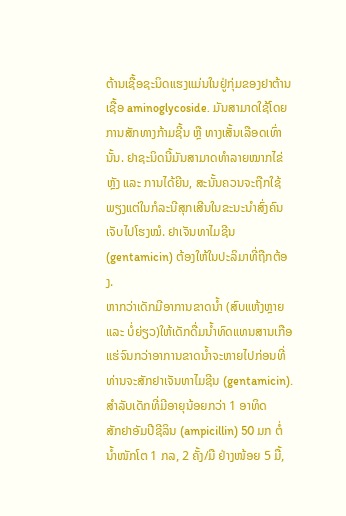ຕ້ານເຊື້ອຊະນິດແຮງແມ່ນໃນຢູ່ກຸ່ມຂອງຢາຕ້ານເຊື້ອ aminoglycoside. ມັນສາມາດໃຊ້ໂດຍການສັກທາງກ້າມຊີ້ນ ຫຼື ທາງເສັ້ນເລືອດເທົ່ານັ້ນ. ຢາຊະນິດນີ້ມັນສາມາດທຳລາຍໝາກໄຂ່ຫຼັງ ແລະ ການໄດ້ຍີນ, ສະນັ້ນຄວນຈະຖືກໃຊ້ພຽງແຕ່ໃນກໍລະນີສຸກເສີນໃນຂະນະນຳສົ່ງຄົນເຈັບໄປໂຮງໝໍ. ຢາເຈັນທາໄມຊີນ (gentamicin) ຕ້ອງໃຫ້ໃນປະລິມາທີ່ຖືກຕ້ອງ.
ຫາກວ່າເດັກມີອາການຂາດນໍ້າ (ສົບແຫ້ງຫຼາຍ ແລະ ບໍ່ຍ່ຽວ)ໃຫ້ເດັກດື່ມນໍ້າທົດແທນສານເກືອແຮ່ຈົນກວ່າອາການຂາດນໍ້າຈະຫາຍໄປກ່ອນທີ່ທ່ານຈະສັກຢາເຈັນທາໄມຊີນ (gentamicin).
ສໍາລັບເດັກທີ່ມີອາຍຸນ້ອຍກວ່າ 1 ອາທິດ
ສັກຢາອັມປີຊີລິນ (ampicillin) 50 ມກ ຕໍ່ນໍ້າໜັກໂຕ 1 ກລ, 2 ຄັ້ງ/ມື ຢ່າງໜ້ອຍ 5 ມື້,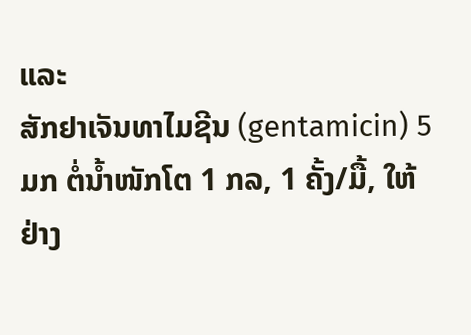ແລະ
ສັກຢາເຈັນທາໄມຊີນ (gentamicin) 5 ມກ ຕໍ່ນໍ້າໜັກໂຕ 1 ກລ, 1 ຄັ້ງ/ມື້, ໃຫ້ຢ່າງ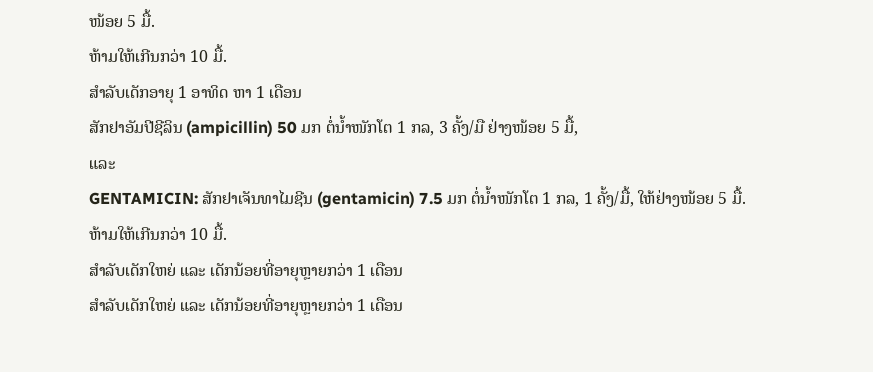ໜ້ອຍ 5 ມື້.
ຫ້າມໃຫ້ເກີນກວ່າ 10 ມື້.
ສຳລັບເດັກອາຍຸ 1 ອາທິດ ຫາ 1 ເດືອນ
ສັກຢາອັມປີຊີລິນ (ampicillin) 50 ມກ ຕໍ່ນໍ້າໜັກໂຕ 1 ກລ, 3 ຄັ້ງ/ມື ຢ່າງໜ້ອຍ 5 ມື້,
ແລະ
GENTAMICIN: ສັກຢາເຈັນທາໄມຊີນ (gentamicin) 7.5 ມກ ຕໍ່ນໍ້າໜັກໂຕ 1 ກລ, 1 ຄັ້ງ/ມື້, ໃຫ້ຢ່າງໜ້ອຍ 5 ມື້.
ຫ້າມໃຫ້ເກີນກວ່າ 10 ມື້.
ສໍາລັບເດັກໃຫຍ່ ແລະ ເດັກນ້ອຍທີ່ອາຍຸຫຼາຍກວ່າ 1 ເດືອນ
ສໍາລັບເດັກໃຫຍ່ ແລະ ເດັກນ້ອຍທີ່ອາຍຸຫຼາຍກວ່າ 1 ເດືອນ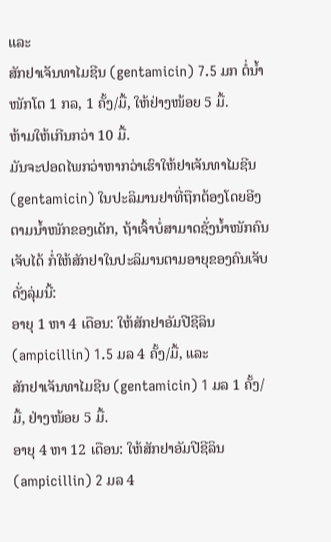ແລະ
ສັກຢາເຈັນທາໄມຊີນ (gentamicin) 7.5 ມກ ຕໍ່ນໍ້າໜັກໂຕ 1 ກລ, 1 ຄັ້ງ/ມື້, ໃຫ້ຢ່າງໜ້ອຍ 5 ມື້.
ຫ້າມໃຫ້ເກີນກວ່າ 10 ມື້.
ມັນຈະປອດໄພກວ່າຫາກວ່າເຮົາໃຫ້ຢາເຈັນທາໄມຊີນ (gentamicin) ໃນປະລິມານຢາທີ່ຖືກຕ້ອງໂດຍອີງຕາມນໍ້າໜັກຂອງເດັກ, ຖ້າເຈົ້າບໍ່ສາມາດຊັ່ງນ້ຳໜັກຄົນເຈັບໄດ້ ກໍ່ໃຫ້ສັກຢາໃນປະລິມານຕາມອາຍຸຂອງຄົນເຈັບ ດັ່ງລຸ່ມນີ້:
ອາຍຸ 1 ຫາ 4 ເດືອນ: ໃຫ້ສັກຢາອັມປີຊີລິນ (ampicillin) 1.5 ມລ 4 ຄັ້ງ/ມື້, ແລະ
ສັກຢາເຈັນທາໄມຊີນ (gentamicin) 1 ມລ 1 ຄັ້ງ/ມື້, ຢ່າງໜ້ອຍ 5 ມື້.
ອາຍຸ 4 ຫາ 12 ເດືອນ: ໃຫ້ສັກຢາອັມປີຊີລິນ (ampicillin) 2 ມລ 4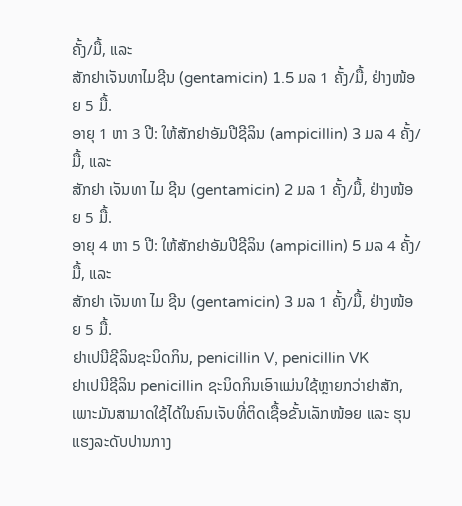ຄັ້ງ/ມື້, ແລະ
ສັກຢາເຈັນທາໄມຊີນ (gentamicin) 1.5 ມລ 1 ຄັ້ງ/ມື້, ຢ່າງໜ້ອຍ 5 ມື້.
ອາຍຸ 1 ຫາ 3 ປີ: ໃຫ້ສັກຢາອັມປີຊີລິນ (ampicillin) 3 ມລ 4 ຄັ້ງ/ມື້, ແລະ
ສັກຢາ ເຈັນທາ ໄມ ຊີນ (gentamicin) 2 ມລ 1 ຄັ້ງ/ມື້, ຢ່າງໜ້ອຍ 5 ມື້.
ອາຍຸ 4 ຫາ 5 ປີ: ໃຫ້ສັກຢາອັມປີຊີລິນ (ampicillin) 5 ມລ 4 ຄັ້ງ/ມື້, ແລະ
ສັກຢາ ເຈັນທາ ໄມ ຊີນ (gentamicin) 3 ມລ 1 ຄັ້ງ/ມື້, ຢ່າງໜ້ອຍ 5 ມື້.
ຢາເປນີຊີລິນຊະນິດກິນ, penicillin V, penicillin VK
ຢາເປນີຊີລິນ penicillin ຊະນິດກິນເອົາແມ່ນໃຊ້ຫຼາຍກວ່າຢາສັກ, ເພາະມັນສາມາດໃຊ້ໄດ້ໃນຄົນເຈັບທີ່ຕິດເຊື້ອຂັ້ນເລັກໜ້ອຍ ແລະ ຮຸນແຮງລະດັບປານກາງ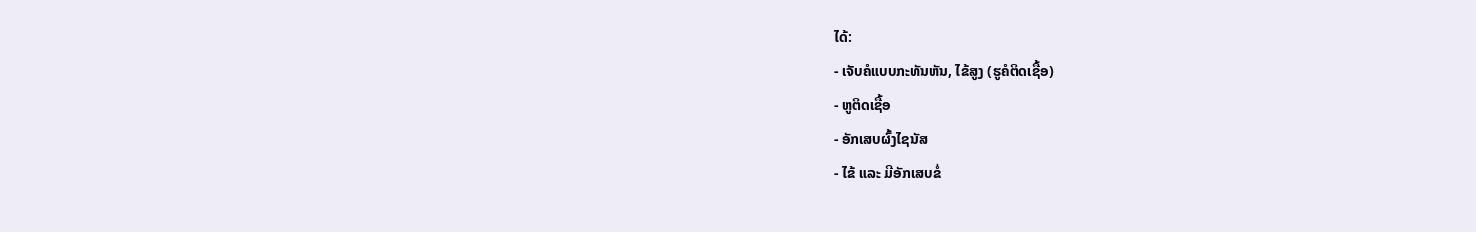ໄດ້:
- ເຈັບຄໍແບບກະທັນຫັນ, ໄຂ້ສູງ (ຮູຄໍຕິດເຊື້ອ)
- ຫູຕິດເຊື້ອ
- ອັກເສບຜົ້ງໄຊນັສ
- ໄຂ້ ແລະ ມີອັກເສບຂໍ່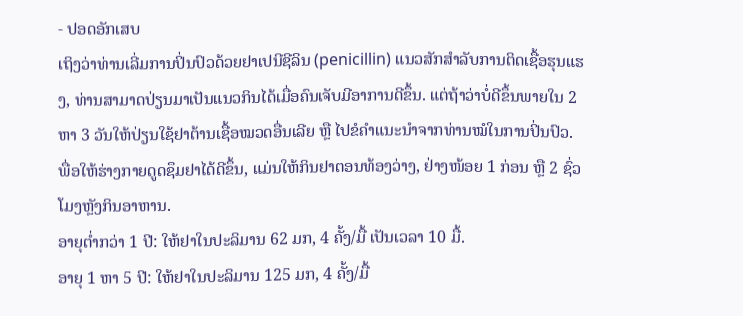- ປອດອັກເສບ
ເຖິງວ່າທ່ານເລີ່ມການປິ່ນປົວດ້ວຍຢາເປນີຊີລິນ (penicillin) ແນວສັກສຳລັບການຕິດເຊື້ອຮຸນແຮງ, ທ່ານສາມາດປ່ຽນມາເປັນແນວກິນໄດ້ເມື່ອຄົນເຈັບມີອາການດີຂຶ້ນ. ແຕ່ຖ້າວ່າບໍ່ດີຂຶ້ນພາຍໃນ 2 ຫາ 3 ວັນໃຫ້ປ່ຽນໃຊ້ຢາຕ້ານເຊື້ອໝວດອື່ນເລີຍ ຫຼື ໄປຂໍຄຳແນະນຳຈາກທ່ານໝໍໃນການປິ່ນປົວ.
ພື່ອໃຫ້ຮ່າງກາຍດູດຊຶມຢາໄດ້ດີຂຶ້ນ, ແມ່ນໃຫ້ກິນຢາຕອນທ້ອງວ່າງ, ຢ່າງໜ້ອຍ 1 ກ່ອນ ຫຼື 2 ຊົ່ວໂມງຫຼັງກິນອາຫານ.
ອາຍຸຕ່ຳກວ່າ 1 ປີ: ໃຫ້ຢາໃນປະລິມານ 62 ມກ, 4 ຄັ້ງ/ມື້ ເປັນເວລາ 10 ມື້.
ອາຍຸ 1 ຫາ 5 ປີ: ໃຫ້ຢາໃນປະລິມານ 125 ມກ, 4 ຄັ້ງ/ມື້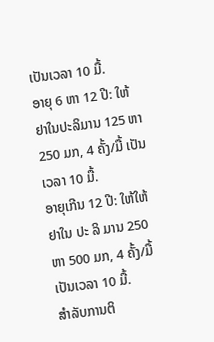ເປັນເວລາ 10 ມື້.
ອາຍຸ 6 ຫາ 12 ປີ: ໃຫ້ຢາໃນປະລິມານ 125 ຫາ 250 ມກ, 4 ຄັ້ງ/ມື້ ເປັນເວລາ 10 ມື້.
ອາຍຸເກີນ 12 ປີ: ໃຫ້ໃຫ້ ຢາໃນ ປະ ລິ ມານ 250 ຫາ 500 ມກ, 4 ຄັ້ງ/ມື້ ເປັນເວລາ 10 ມື້.
ສຳລັບການຕິ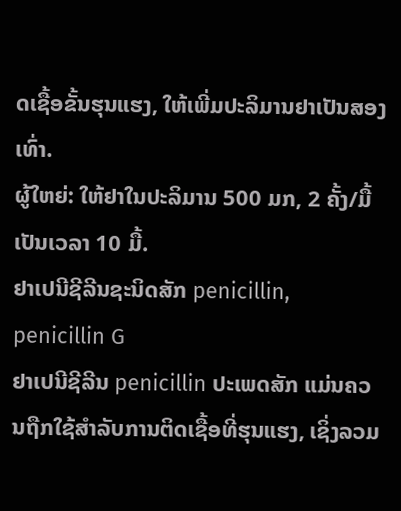ດເຊື້ອຂັ້ນຮຸນແຮງ, ໃຫ້ເພີ່ມປະລິມານຢາເປັນສອງເທົ່າ.
ຜູ້ໃຫຍ່: ໃຫ້ຢາໃນປະລິມານ 500 ມກ, 2 ຄັ້ງ/ມື້ເປັນເວລາ 10 ມື້.
ຢາເປນີຊີລີນຊະນິດສັກ penicillin, penicillin G
ຢາເປນີຊີລີນ penicillin ປະເພດສັກ ແມ່ນຄວນຖືກໃຊ້ສຳລັບການຕິດເຊື້ອທີ່ຮຸນແຮງ, ເຊິ່ງລວມ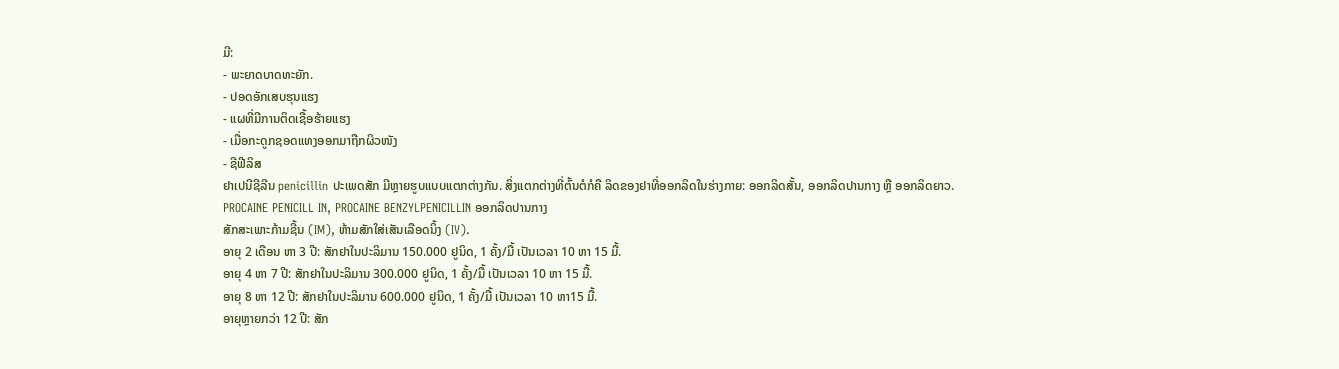ມີ:
- ພະຍາດບາດທະຍັກ.
- ປອດອັກເສບຮຸນແຮງ
- ແຜທີ່ມີການຕິດເຊື້ອຮ້າຍແຮງ
- ເມື່ອກະດູກຊອດແທງອອກມາຖືກຜິວໜັງ
- ຊີຟີລິສ
ຢາເປນີຊີລີນ penicillin ປະເພດສັກ ມີຫຼາຍຮູບແບບແຕກຕ່າງກັນ. ສິ່ງແຕກຕ່າງທີ່ຕົ້ນຕໍກໍຄື ລິດຂອງຢາທີ່ອອກລິດໃນຮ່າງກາຍ: ອອກລິດສັ້ນ, ອອກລິດປານກາງ ຫຼື ອອກລິດຍາວ.
PROCAINE PENICILL IN, PROCAINE BENZYLPENICILLIN ອອກລິດປານກາງ
ສັກສະເພາະກ້າມຊີ້ນ (IM), ຫ້າມສັກໃສ່ເສັນເລືອດນິ້ງ (IV).
ອາຍຸ 2 ເດືອນ ຫາ 3 ປີ: ສັກຢາໃນປະລິມານ 150.000 ຢູນິດ, 1 ຄັ້ງ/ມື້ ເປັນເວລາ 10 ຫາ 15 ມື້.
ອາຍຸ 4 ຫາ 7 ປີ: ສັກຢາໃນປະລິມານ 300.000 ຢູນິດ, 1 ຄັ້ງ/ມື້ ເປັນເວລາ 10 ຫາ 15 ມື້.
ອາຍຸ 8 ຫາ 12 ປີ: ສັກຢາໃນປະລິມານ 600.000 ຢູນິດ, 1 ຄັ້ງ/ມື້ ເປັນເວລາ 10 ຫາ15 ມື້.
ອາຍຸຫຼາຍກວ່າ 12 ປີ: ສັກ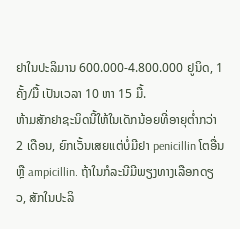ຢາໃນປະລິມານ 600.000-4.800.000 ຢູນິດ, 1 ຄັ້ງ/ມື້ ເປັນເວລາ 10 ຫາ 15 ມື້.
ຫ້າມສັກຢາຊະນິດນີ້ໃຫ້ໃນເດັກນ້ອຍທີ່ອາຍຸຕ່ຳກວ່າ 2 ເດືອນ, ຍົກເວັ້ນເສຍແຕ່ບໍ່ມີຢາ penicillin ໂຕອື່ນ ຫຼື ampicillin. ຖ້າໃນກໍລະນີມີພຽງທາງເລືອກດຽວ, ສັກໃນປະລິ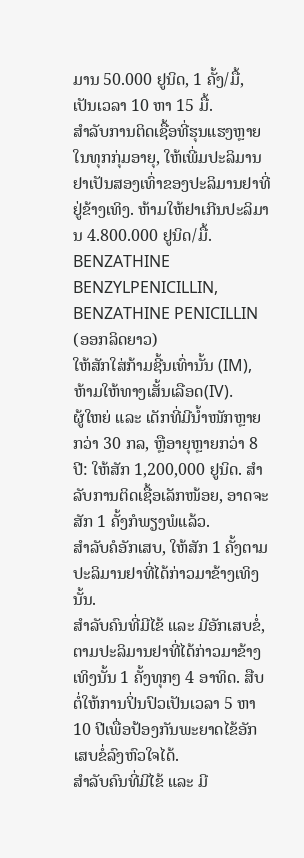ມານ 50.000 ຢູນິດ, 1 ຄັ້ງ/ມື້, ເປັນເວລາ 10 ຫາ 15 ມື້.
ສຳລັບການຕິດເຊື້ອທີ່ຮຸນແຮງຫຼາຍໃນທຸກກຸ່ມອາຍຸ, ໃຫ້ເພີ່ມປະລິມານຢາເປັນສອງເທົ່າຂອງປະລິມານຢາທີ່ຢູ່ຂ້າງເທິງ. ຫ້າມໃຫ້ຢາເກີນປະລິມານ 4.800.000 ຢູນິດ/ມື້.
BENZATHINE BENZYLPENICILLIN, BENZATHINE PENICILLIN (ອອກລິດຍາວ)
ໃຫ້ສັກໃສ່ກ້າມຊີ້ນເທົ່ານັ້ນ (IM), ຫ້າມໃຫ້ທາງເສັ້ນເລືອດ(IV).
ຜູ້ໃຫຍ່ ແລະ ເດັກທີ່ມີນໍ້າໜັກຫຼາຍກວ່າ 30 ກລ, ຫຼືອາຍຸຫຼາຍກວ່າ 8 ປີ: ໃຫ້ສັກ 1,200,000 ຢູນິດ. ສຳລັບການຕິດເຊື້ອເລັກໜ້ອຍ, ອາດຈະສັກ 1 ຄັ້ງກໍພຽງພໍແລ້ວ.
ສຳລັບຄໍອັກເສບ, ໃຫ້ສັກ 1 ຄັ້ງຕາມປະລິມານຢາທີ່ໄດ້ກ່າວມາຂ້າງເທິງນັ້ນ.
ສໍາລັບຄົນທີ່ມີໄຂ້ ແລະ ມີອັກເສບຂໍ່, ຕາມປະລິມານຢາທີ່ໄດ້ກ່າວມາຂ້າງເທິງນັ້ນ 1 ຄັ້ງທຸກໆ 4 ອາທິດ. ສືບຕໍ່ໃຫ້ການປິ່ນປົວເປັນເວລາ 5 ຫາ 10 ປີເພື່ອປ້ອງກັນພະຍາດໄຂ້ອັກເສບຂໍ່ລົງຫົວໃຈໄດ້.
ສໍາລັບຄົນທີ່ມີໄຂ້ ແລະ ມີ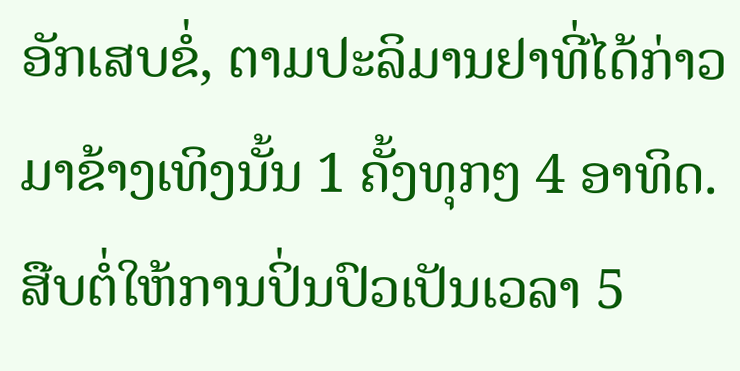ອັກເສບຂໍ່, ຕາມປະລິມານຢາທີ່ໄດ້ກ່າວມາຂ້າງເທິງນັ້ນ 1 ຄັ້ງທຸກໆ 4 ອາທິດ. ສືບຕໍ່ໃຫ້ການປິ່ນປົວເປັນເວລາ 5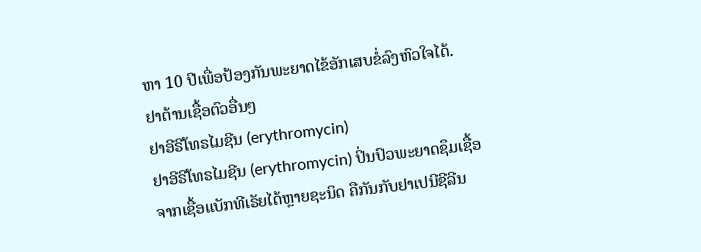ຫາ 10 ປີເພື່ອປ້ອງກັນພະຍາດໄຂ້ອັກເສບຂໍ່ລົງຫົວໃຈໄດ້.
ຢາຕ້ານເຊື້ອຕົວອື່ນໆ
ຢາອີຣີໂທຣໄມຊີນ (erythromycin)
ຢາອີຣີໂທຣໄມຊີນ (erythromycin) ປິ່ນປົວພະຍາດຊຶມເຊື້ອຈາກເຊື້ອແບັກທີເຣັຍໄດ້ຫຼາຍຊະນິດ ຄືກັນກັບຢາເປນີຊີລີນ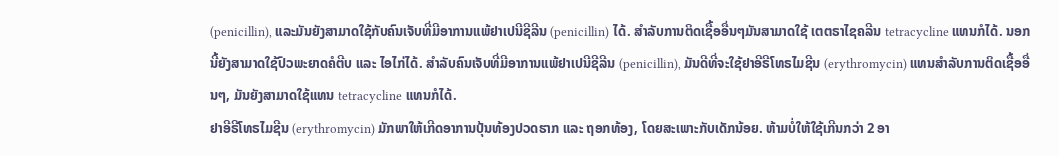(penicillin), ແລະມັນຍັງສາມາດໃຊ້ກັບຄົນເຈັບທີ່ມີອາການແພ້ຢາເປນີຊີລີນ (penicillin) ໄດ້. ສຳລັບການຕິດເຊື້ອອື່ນໆມັນສາມາດໃຊ້ ເຕຕຣາໄຊຄລີນ tetracycline ແທນກໍໄດ້. ນອກນີ້ຍັງສາມາດໃຊ້ປົວພະຍາດຄໍຕີບ ແລະ ໄອໄກ່ໄດ້. ສຳລັບຄົນເຈັບທີ່ມີອາການແພ້ຢາເປນີຊີລີນ (penicillin), ມັນດີທີ່ຈະໃຊ້ຢາອີຣີໂທຣໄມຊີນ (erythromycin) ແທນສຳລັບການຕິດເຊື້ອອື່ນໆ, ມັນຍັງສາມາດໃຊ້ແທນ tetracycline ແທນກໍໄດ້.
ຢາອີຣີໂທຣໄມຊີນ (erythromycin) ມັກພາໃຫ້ເກີດອາການປຸ້ນທ້ອງປວດຮາກ ແລະ ຖອກທ້ອງ, ໂດຍສະເພາະກັບເດັກນ້ອຍ. ຫ້າມບໍ່ໃຫ້ໃຊ້ເກີນກວ່າ 2 ອາ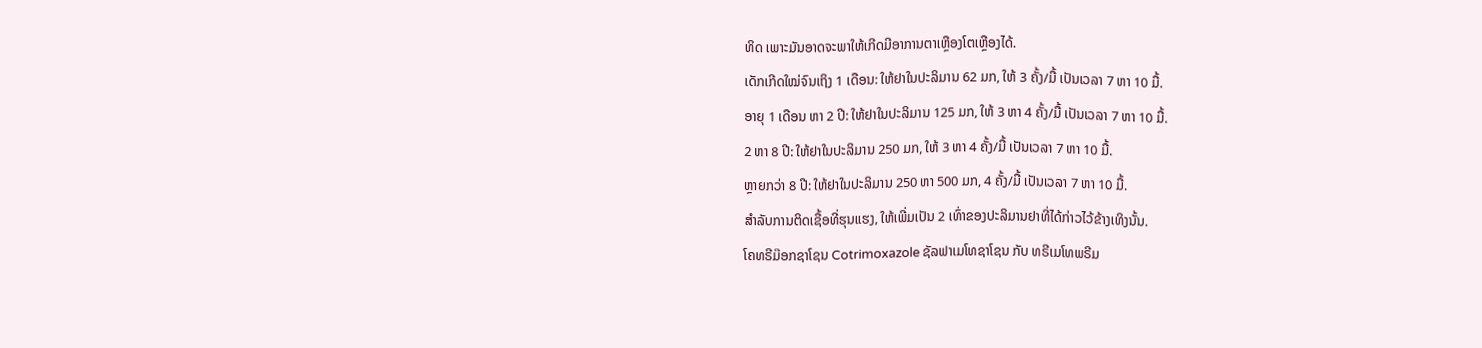ທິດ ເພາະມັນອາດຈະພາໃຫ້ເກີດມີອາການຕາເຫຼືອງໂຕເຫຼືອງໄດ້.
ເດັກເກີດໃໝ່ຈົນເຖິງ 1 ເດືອນ: ໃຫ້ຢາໃນປະລິມານ 62 ມກ, ໃຫ້ 3 ຄັ້ງ/ມື້ ເປັນເວລາ 7 ຫາ 10 ມື້.
ອາຍຸ 1 ເດືອນ ຫາ 2 ປີ: ໃຫ້ຢາໃນປະລິມານ 125 ມກ, ໃຫ້ 3 ຫາ 4 ຄັ້ງ/ມື້ ເປັນເວລາ 7 ຫາ 10 ມື້.
2 ຫາ 8 ປີ: ໃຫ້ຢາໃນປະລິມານ 250 ມກ, ໃຫ້ 3 ຫາ 4 ຄັ້ງ/ມື້ ເປັນເວລາ 7 ຫາ 10 ມື້.
ຫຼາຍກວ່າ 8 ປີ: ໃຫ້ຢາໃນປະລິມານ 250 ຫາ 500 ມກ, 4 ຄັ້ງ/ມື້ ເປັນເວລາ 7 ຫາ 10 ມື້.
ສຳລັບການຕິດເຊື້ອທີ່ຮຸນແຮງ, ໃຫ້ເພີ່ມເປັນ 2 ເທົ່າຂອງປະລິມານຢາທີ່ໄດ້ກ່າວໄວ້ຂ້າງເທິງນັ້ນ.
ໂຄທຣີມ໊ອກຊາໂຊນ Cotrimoxazole ຊັລຟາເມໂທຊາໂຊນ ກັບ ທຣີເມໂທພຣີມ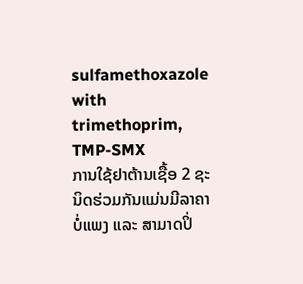sulfamethoxazole with trimethoprim, TMP-SMX
ການໃຊ້ຢາຕ້ານເຊື້ອ 2 ຊະນິດຮ່ວມກັນແມ່ນມີລາຄາບໍ່ແພງ ແລະ ສາມາດປິ່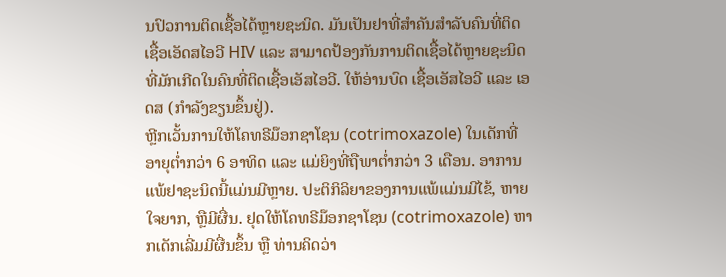ນປົວການຕິດເຊື້ອໄດ້ຫຼາຍຊະນິດ. ມັນເປັນຢາທີ່ສຳຄັນສຳລັບຄົນທີ່ຕິດເຊື້ອເອັດສໄອວີ HIV ແລະ ສາມາດປ້ອງກັນການຕິດເຊື້ອໄດ້ຫຼາຍຊະນິດທີ່ມັກເກີດໃນຄົນທີ່ຕິດເຊື້ອເອັສໄອວີ. ໃຫ້ອ່ານບົດ ເຊື້ອເອັສໄອວີ ແລະ ເອດສ (ກຳລັງຂຽນຂຶ້ນຢູ່).
ຫຼີກເວັ້ນການໃຫ້ໂຄທຣີມ໊ອກຊາໂຊນ (cotrimoxazole) ໃນເດັກທີ່ອາຍຸຕໍ່າກວ່າ 6 ອາທິດ ແລະ ແມ່ຍິງທີ່ຖືພາຕໍ່າກວ່າ 3 ເດືອນ. ອາການແພ້ຢາຊະນິດນີ້ແມ່ນມີຫຼາຍ. ປະຕິກິລິຍາຂອງການແພ້ແມ່ນມີໄຂ້, ຫາຍໃຈຍາກ, ຫຼືມີຜື່ນ. ຢຸດໃຫ້ໂຄທຣີມ໊ອກຊາໂຊນ (cotrimoxazole) ຫາກເດັກເລີ່ມມີຜື່ນຂຶ້ນ ຫຼື ທ່ານຄິດວ່າ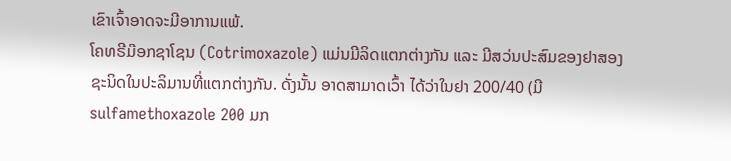ເຂົາເຈົ້າອາດຈະມີອາການແພ້.
ໂຄທຣີມ໊ອກຊາໂຊນ (Cotrimoxazole) ແມ່ນມີລິດແຕກຕ່າງກັນ ແລະ ມີສວ່ນປະສົມຂອງຢາສອງຊະນິດໃນປະລິມານທີ່ແຕກຕ່າງກັນ. ດັ່ງນັ້ນ ອາດສາມາດເວົ້າ ໄດ້ວ່າໃນຢາ 200/40 (ມີ sulfamethoxazole 200 ມກ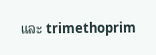ແລະ trimethoprim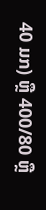40 ມກ) ຫຼື 400/80 ຫຼື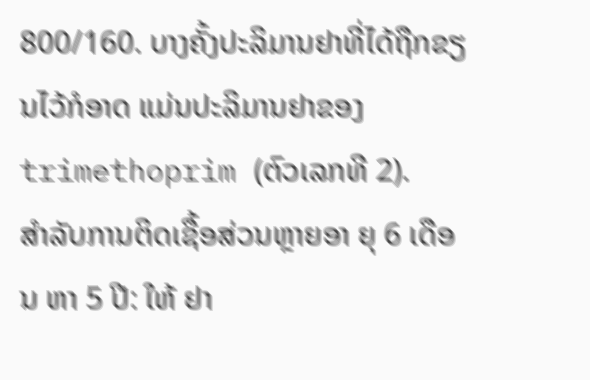800/160. ບາງຄັ້ງປະລິມານຢາທີ່ໄດ້ຖືກຂຽນໄວ້ກໍອາດ ແມ່ນປະລິມານຢາຂອງ trimethoprim (ຕົວເລກທີ 2).
ສຳລັບການຕິດເຊື້ອສ່ວນຫຼາຍອາ ຍຸ 6 ເດືອນ ຫາ 5 ປີ: ໃຫ້ ຢາ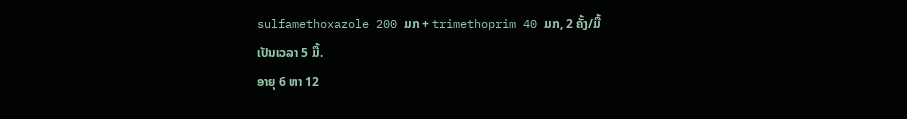sulfamethoxazole 200 ມກ + trimethoprim 40 ມກ, 2 ຄັ້ງ/ມື້
ເປັນເວລາ 5 ມື້.
ອາຍຸ 6 ຫາ 12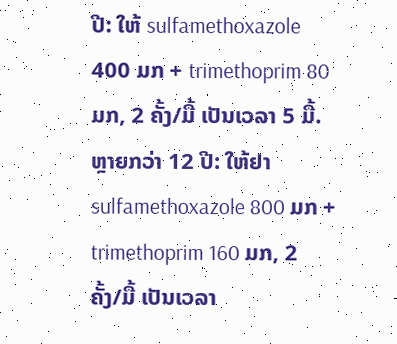ປີ: ໃຫ້ sulfamethoxazole 400 ມກ + trimethoprim 80 ມກ, 2 ຄັ້ງ/ມື້ ເປັນເວລາ 5 ມື້.
ຫຼາຍກວ່າ 12 ປີ: ໃຫ້ຢາ sulfamethoxazole 800 ມກ + trimethoprim 160 ມກ, 2 ຄັ້ງ/ມື້ ເປັນເວລາ